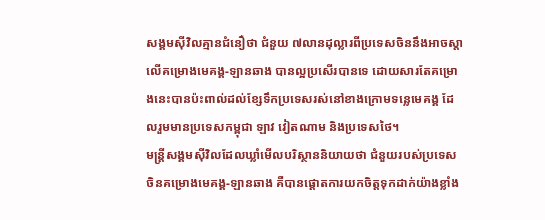សង្គមស៊ីវិលគ្មានជំនឿថា ជំនួយ ៧លានដុល្លារពីប្រទេសចិននឹងអាចស្តាលើគម្រោងមេគង្គ-ឡានឆាង បានល្អប្រសើរបានទេ ដោយសារតែគម្រោងនេះបានប៉ះពាល់ដល់ខ្សែទឹកប្រទេសរស់នៅខាងក្រោមទន្លេមេគង្គ ដែលរួមមានប្រទេសកម្ពុជា ឡាវ វៀតណាម និងប្រទេសថៃ។
មន្ត្រីសង្គមស៊ីវិលដែលឃ្លាំមើលបរិស្ថាននិយាយថា ជំនួយរបស់ប្រទេសចិនគម្រោងមេគង្គ-ឡានឆាង គឺបានផ្ដោតការយកចិត្តទុកដាក់យ៉ាងខ្លាំង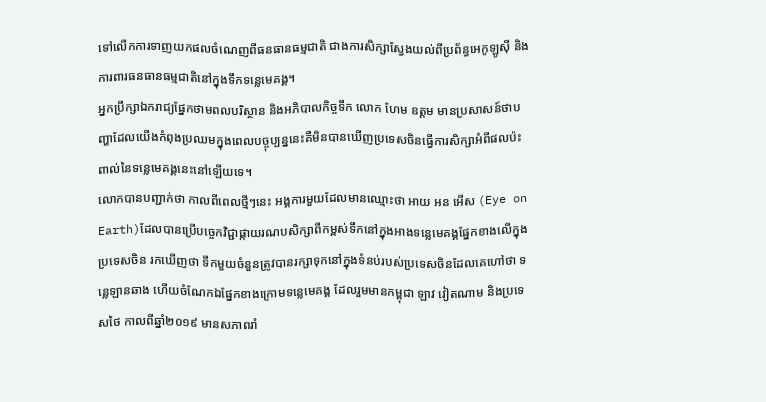ទៅលើកការទាញយកផលចំណេញពីធនធានធម្មជាតិ ជាងការសិក្សាស្វែងយល់ពីប្រព័ន្ធអេកូឡូស៊ី និងការពារធនធានធម្មជាតិនៅក្នុងទឹកទន្លេមេគង្គ។
អ្នកប្រឹក្សាឯករាជ្យផ្នែកថាមពលបរិស្ថាន និងអភិបាលកិច្ចទឹក លោក ហែម ឧត្តម មានប្រសាសន៍ថាបញ្ហាដែលយើងកំពុងប្រឈមក្នុងពេលបច្ចុប្បន្ននេះគឺមិនបានឃើញប្រទេសចិនធ្វើការសិក្សាអំពីផលប៉ះពាល់នៃទន្លេមេគង្គនេះនៅឡើយទេ។
លោកបានបញ្ជាក់ថា កាលពីពេលថ្មីៗនេះ អង្គការមួយដែលមានឈ្មោះថា អាយ អន អើស (Eye on Earth)ដែលបានប្រើបច្ចេកវិជ្ជាផ្កាយរណបសិក្សាពីកម្ពស់ទឹកនៅក្នុងអាងទន្លេមេគង្គផ្នែកខាងលើក្នុងប្រទេសចិន រកឃើញថា ទឹកមួយចំនួនត្រូវបានរក្សាទុកនៅក្នុងទំនប់របស់ប្រទេសចិនដែលគេហៅថា ទន្លេឡានឆាង ហើយចំណែកឯផ្នែកខាងក្រោមទន្លេមេគង្គ ដែលរួមមានកម្ពុជា ឡាវ វៀតណាម និងប្រទេសថៃ កាលពីឆ្នាំ២០១៩ មានសភាពរាំ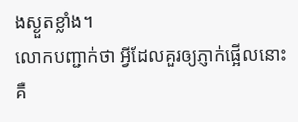ងស្ងួតខ្លាំង។
លោកបញ្ជាក់ថា អ្វីដែលគួរឲ្យភ្ញាក់ផ្អើលនោះ គឺ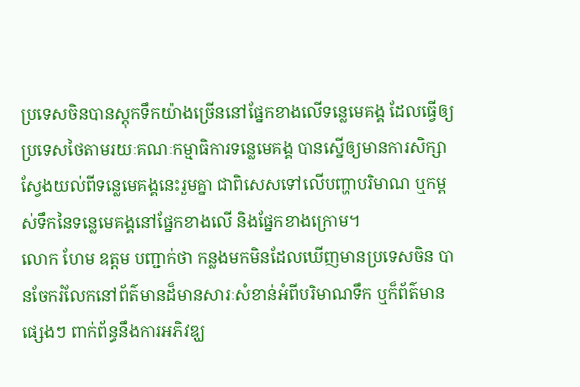ប្រទេសចិនបានស្តុកទឹកយ៉ាងច្រើននៅផ្នែកខាងលើទន្លេមេគង្គ ដែលធ្វើឲ្យប្រទេសថៃតាមរយៈគណៈកម្មាធិការទន្លេមេគង្គ បានស្នើឲ្យមានការសិក្សាស្វែងយល់ពីទន្លេមេគង្គនេះរួមគ្នា ជាពិសេសទៅលើបញ្ហាបរិមាណ ឬកម្ពស់ទឹកនៃទន្លេមេគង្គនៅផ្នែកខាងលើ និងផ្នែកខាងក្រោម។
លោក ហែម ឧត្តម បញ្ជាក់ថា កន្លងមកមិនដែលឃើញមានប្រទេសចិន បានចែករំលែកនៅព័ត៌មានដ៏មានសារៈសំខាន់អំពីបរិមាណទឹក ឬក៏ព័ត៌មានផ្សេងៗ ពាក់ព័ន្ធនឹងការអភិវឌ្ឃ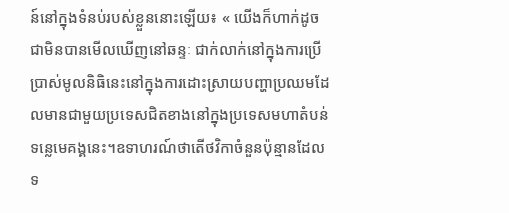ន៍នៅក្នុងទំនប់របស់ខ្លួននោះឡើយ៖ « យើងក៏ហាក់ដូចជាមិនបានមើលឃើញនៅឆន្ទៈ ជាក់លាក់នៅក្នុងការប្រើប្រាស់មូលនិធិនេះនៅក្នុងការដោះស្រាយបញ្ហាប្រឈមដែលមានជាមួយប្រទេសជិតខាងនៅក្នុងប្រទេសមហាតំបន់ទន្លេមេគង្គនេះ។ឧទាហរណ៍ថាតើថវិកាចំនួនប៉ុន្មានដែលទ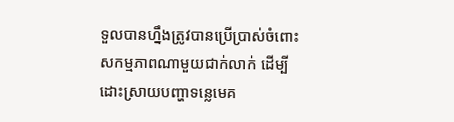ទួលបានហ្នឹងត្រូវបានប្រើប្រាស់ចំពោះសកម្មភាពណាមួយជាក់លាក់ ដើម្បីដោះស្រាយបញ្ហាទន្លេមេគ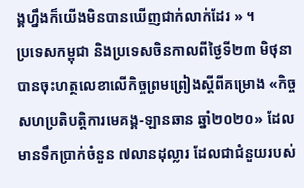ង្គហ្នឹងក៏យើងមិនបានឃើញជាក់លាក់ដែរ » ។
ប្រទេសកម្ពុជា និងប្រទេសចិនកាលពីថ្ងៃទី២៣ មិថុនា បានចុះហត្ថលេខាលើកិច្ចព្រមព្រៀងស្តីពីគម្រោង «កិច្ចសហប្រតិបត្តិការមេគង្គ-ឡានឆាន ឆ្នាំ២០២០» ដែលមានទឹកប្រាក់ចំនួន ៧លានដុល្លារ ដែលជាជំនួយរបស់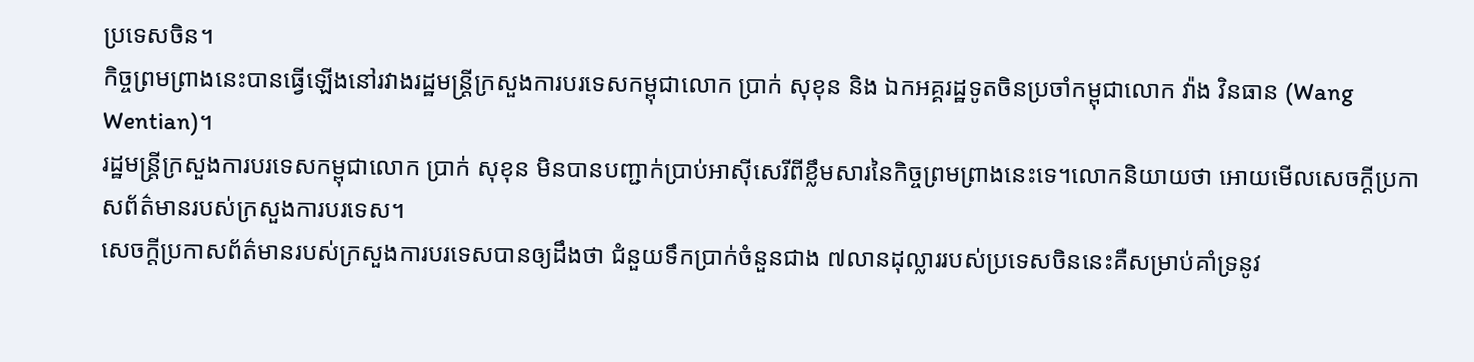ប្រទេសចិន។
កិច្ចព្រមព្រាងនេះបានធ្វើឡើងនៅរវាងរដ្ឋមន្ត្រីក្រសួងការបរទេសកម្ពុជាលោក ប្រាក់ សុខុន និង ឯកអគ្គរដ្ឋទូតចិនប្រចាំកម្ពុជាលោក វ៉ាង វិនធាន (Wang Wentian)។
រដ្ឋមន្ត្រីក្រសួងការបរទេសកម្ពុជាលោក ប្រាក់ សុខុន មិនបានបញ្ជាក់ប្រាប់អាស៊ីសេរីពីខ្លឹមសារនៃកិច្ចព្រមព្រាងនេះទេ។លោកនិយាយថា អោយមើលសេចក្ដីប្រកាសព័ត៌មានរបស់ក្រសួងការបរទេស។
សេចក្ដីប្រកាសព័ត៌មានរបស់ក្រសួងការបរទេសបានឲ្យដឹងថា ជំនួយទឹកប្រាក់ចំនួនជាង ៧លានដុល្លាររបស់ប្រទេសចិននេះគឺសម្រាប់គាំទ្រនូវ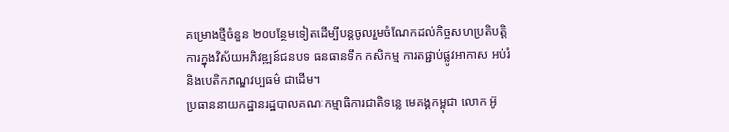គម្រោងថ្មីចំនួន ២០បន្ថែមទៀតដើម្បីបន្តចូលរួមចំណែកដល់កិច្ចសហប្រតិបត្តិការក្នុងវិស័យអភិវឌ្ឍន៍ជនបទ ធនធានទឹក កសិកម្ម ការតផ្ជាប់ផ្លូវអាកាស អប់រំ និងបេតិកភណ្ឌវប្បធម៌ ជាដើម។
ប្រធាននាយកដ្ឋានរដ្ឋបាលគណៈកម្មាធិការជាតិទន្លេ មេគង្គកម្ពុជា លោក អ៊ូ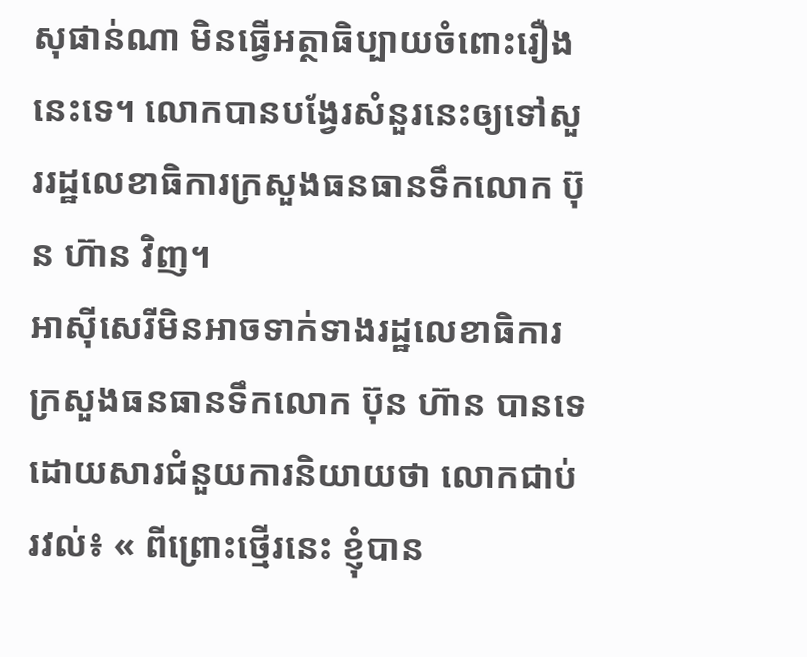សុផាន់ណា មិនធ្វើអត្ថាធិប្បាយចំពោះរឿងនេះទេ។ លោកបានបង្វែរសំនួរនេះឲ្យទៅសួររដ្ឋលេខាធិការក្រសួងធនធានទឹកលោក ប៊ុន ហ៊ាន វិញ។
អាស៊ីសេរីមិនអាចទាក់ទាងរដ្ឋលេខាធិការក្រសួងធនធានទឹកលោក ប៊ុន ហ៊ាន បានទេ ដោយសារជំនួយការនិយាយថា លោកជាប់រវល់៖ « ពីព្រោះថ្មើរនេះ ខ្ញុំបាន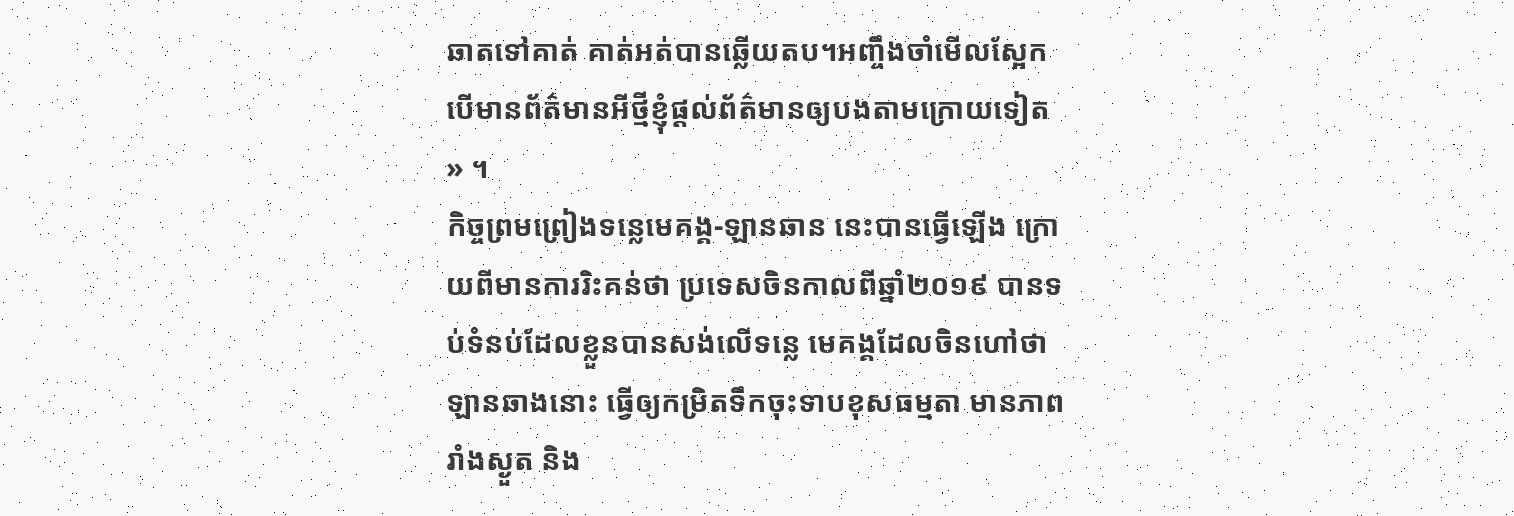ឆាតទៅគាត់ គាត់អត់បានឆ្លើយតប។អញ្ចឹងចាំមើលស្អែក បើមានព័ត៌មានអីថ្មីខ្ញុំផ្ដល់ព័ត៌មានឲ្យបងតាមក្រោយទៀត » ។
កិច្ចព្រមព្រៀងទន្លេមេគង្គ-ឡានឆាន នេះបានធ្វើឡើង ក្រោយពីមានការរិះគន់ថា ប្រទេសចិនកាលពីឆ្នាំ២០១៩ បានទប់ទំនប់ដែលខ្លួនបានសង់លើទន្លេ មេគង្គដែលចិនហៅថា ឡានឆាងនោះ ធ្វើឲ្យកម្រិតទឹកចុះទាបខុសធម្មតា មានភាពរាំងស្ងួត និង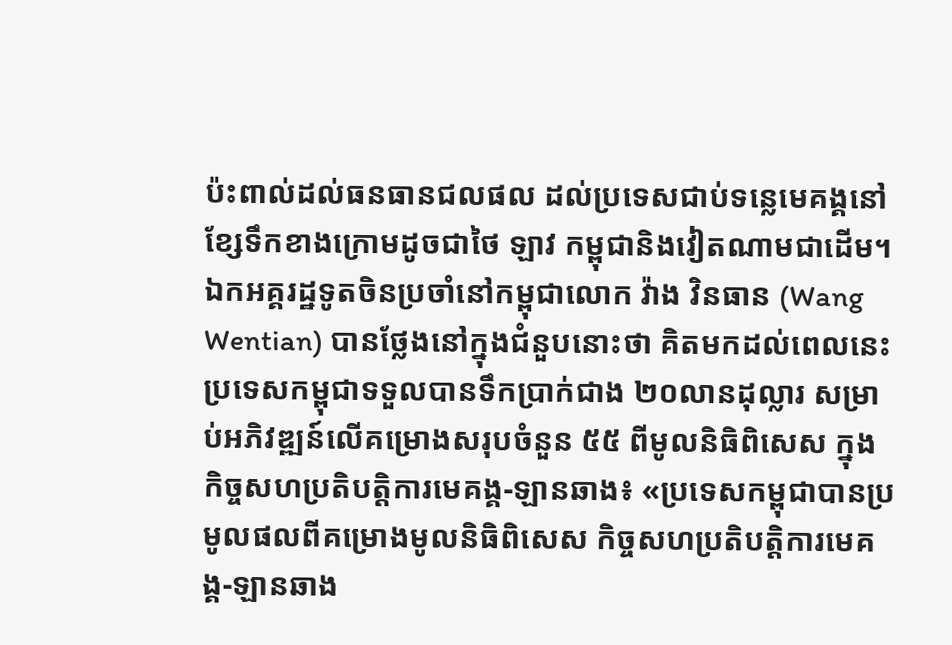ប៉ះពាល់ដល់ធនធានជលផល ដល់ប្រទេសជាប់ទន្លេមេគង្គនៅខ្សែទឹកខាងក្រោមដូចជាថៃ ឡាវ កម្ពុជានិងវៀតណាមជាដើម។
ឯកអគ្គរដ្ឋទូតចិនប្រចាំនៅកម្ពុជាលោក វ៉ាង វិនធាន (Wang Wentian) បានថ្លែងនៅក្នុងជំនួបនោះថា គិតមកដល់ពេលនេះ ប្រទេសកម្ពុជាទទួលបានទឹកប្រាក់ជាង ២០លានដុល្លារ សម្រាប់អភិវឌ្ឍន៍លើគម្រោងសរុបចំនួន ៥៥ ពីមូលនិធិពិសេស ក្នុងកិច្ចសហប្រតិបត្តិការមេគង្គ-ឡានឆាង៖ «ប្រទេសកម្ពុជាបានប្រមូលផលពីគម្រោងមូលនិធិពិសេស កិច្ចសហប្រតិបត្តិការមេគង្គ-ឡានឆាង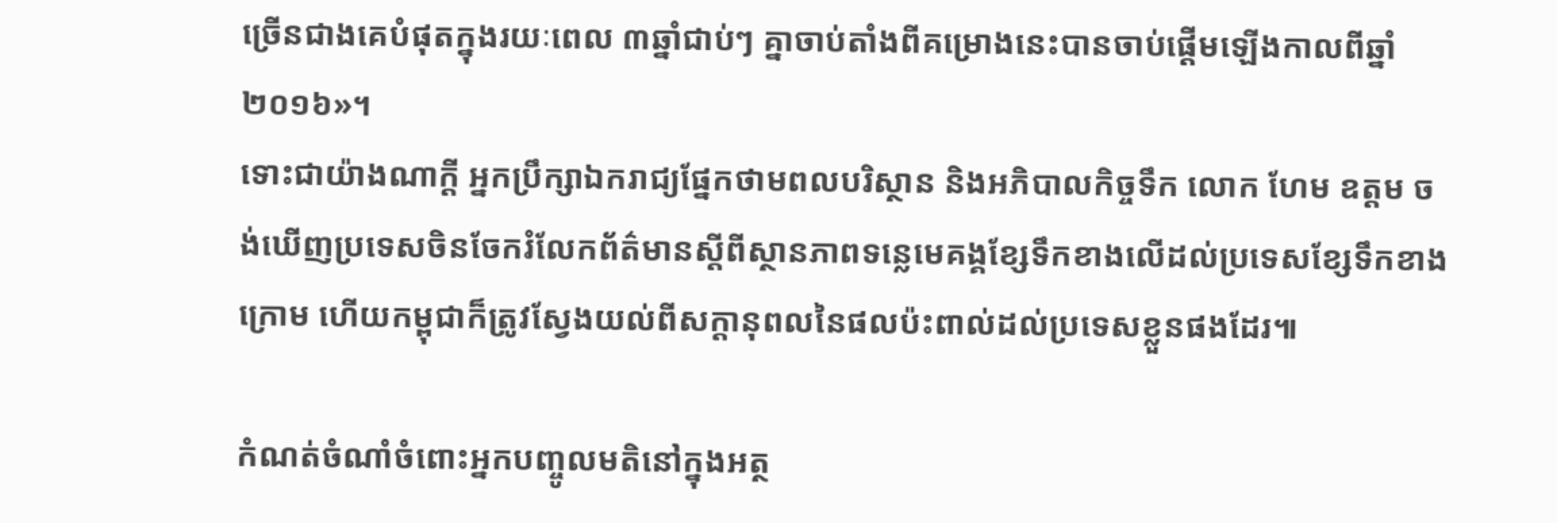ច្រើនជាងគេបំផុតក្នុងរយៈពេល ៣ឆ្នាំជាប់ៗ គ្នាចាប់តាំងពីគម្រោងនេះបានចាប់ផ្តើមឡើងកាលពីឆ្នាំ២០១៦»។
ទោះជាយ៉ាងណាក្តី អ្នកប្រឹក្សាឯករាជ្យផ្នែកថាមពលបរិស្ថាន និងអភិបាលកិច្ចទឹក លោក ហែម ឧត្តម ចង់ឃើញប្រទេសចិនចែករំលែកព័ត៌មានស្ដីពីស្ថានភាពទន្លេមេគង្គខ្សែទឹកខាងលើដល់ប្រទេសខ្សែទឹកខាងក្រោម ហើយកម្ពុជាក៏ត្រូវស្វែងយល់ពីសក្ដានុពលនៃផលប៉ះពាល់ដល់ប្រទេសខ្លួនផងដែរ៕

កំណត់ចំណាំចំពោះអ្នកបញ្ចូលមតិនៅក្នុងអត្ថ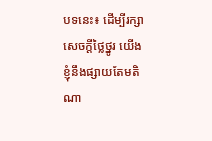បទនេះ៖ ដើម្បីរក្សាសេចក្ដីថ្លៃថ្នូរ យើងខ្ញុំនឹងផ្សាយតែមតិណា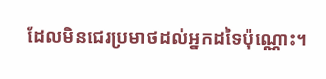ដែលមិនជេរប្រមាថដល់អ្នកដទៃប៉ុណ្ណោះ។